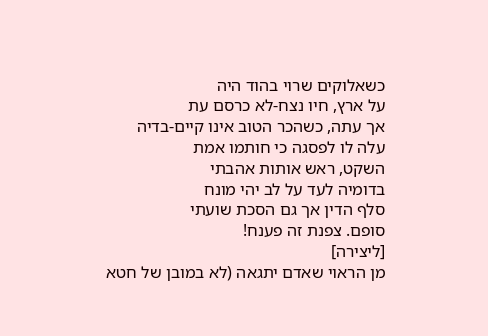כשאלוקים שרוי בהוד היה
על ארץ, חיו נצח-לא כרסם עת
אך עתה, כשהכר הטוב אינו קיים-בדיה
עלה לו לפסגה כי חותמו אמת
השקט, ראש אותות אהבתי
בדומיה לעד על לב יהי מונח
סלף הדין אך גם הסכת שועתי
סופם. צפנת זה פענח!
[ליצירה]
מן הראוי שאדם יתגאה (לא במובן של חטא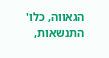הגאווה, כלו' התנשאות,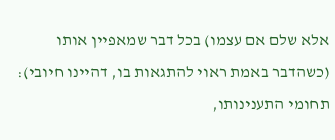אלא שלם אם עצמו) בכל דבר שמאפיין אותו (כשהדבר באמת ראוי להתגאות בו, דהיינו חיובי):
תחומי התענינותו,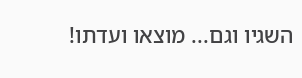השגיו וגם... מוצאו ועדתו!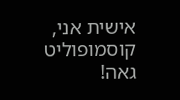אישית אני, קוסמופוליט גאה!